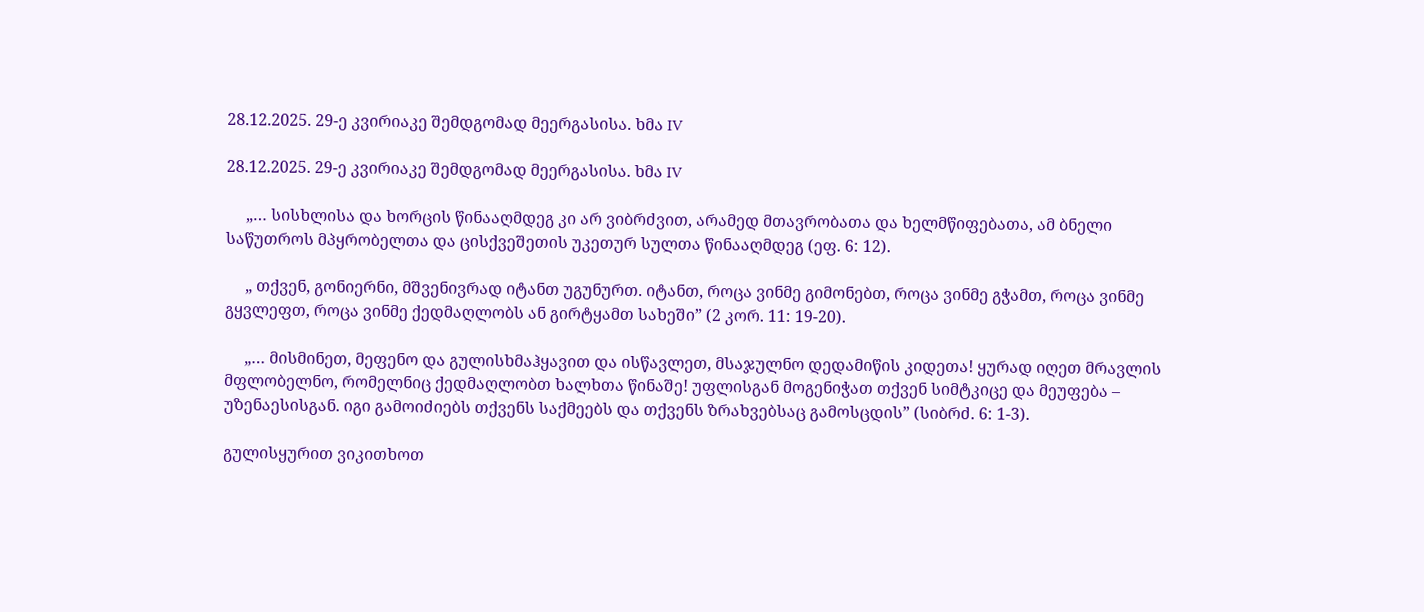28.12.2025. 29-ე კვირიაკე შემდგომად მეერგასისა. ხმა IV

28.12.2025. 29-ე კვირიაკე შემდგომად მეერგასისა. ხმა IV

     „… სისხლისა და ხორცის წინააღმდეგ კი არ ვიბრძვით, არამედ მთავრობათა და ხელმწიფებათა, ამ ბნელი საწუთროს მპყრობელთა და ცისქვეშეთის უკეთურ სულთა წინააღმდეგ (ეფ. 6: 12).

     „ თქვენ, გონიერნი, მშვენივრად იტანთ უგუნურთ. იტანთ, როცა ვინმე გიმონებთ, როცა ვინმე გჭამთ, როცა ვინმე გყვლეფთ, როცა ვინმე ქედმაღლობს ან გირტყამთ სახეში” (2 კორ. 11: 19-20).

     „… მისმინეთ, მეფენო და გულისხმაჰყავით და ისწავლეთ, მსაჯულნო დედამიწის კიდეთა! ყურად იღეთ მრავლის მფლობელნო, რომელნიც ქედმაღლობთ ხალხთა წინაშე! უფლისგან მოგენიჭათ თქვენ სიმტკიცე და მეუფება – უზენაესისგან. იგი გამოიძიებს თქვენს საქმეებს და თქვენს ზრახვებსაც გამოსცდის” (სიბრძ. 6: 1-3).

გულისყურით ვიკითხოთ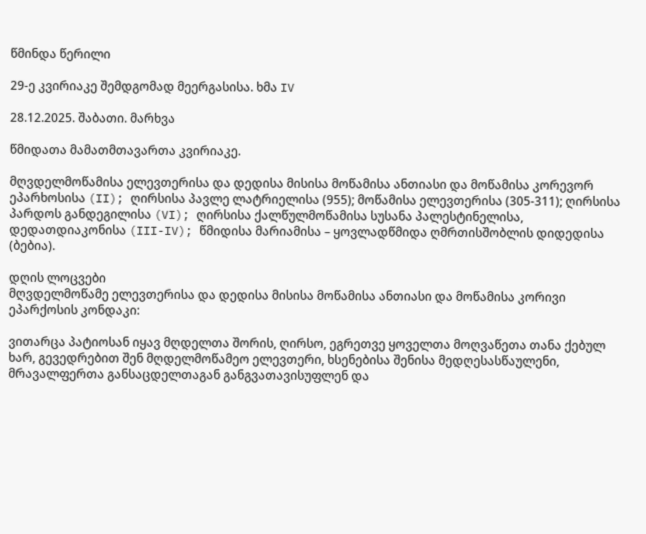წმინდა წერილი

29-ე კვირიაკე შემდგომად მეერგასისა. ხმა IV

28.12.2025. შაბათი. მარხვა

წმიდათა მამათმთავართა კვირიაკე.

მღვდელმოწამისა ელევთერისა და დედისა მისისა მოწამისა ანთიასი და მოწამისა კორევორ ეპარხოსისა (II); ღირსისა პავლე ლატრიელისა (955); მოწამისა ელევთერისა (305-311); ღირსისა პარდოს განდეგილისა (VI); ღირსისა ქალწულმოწამისა სუსანა პალესტინელისა, დედათდიაკონისა (III-IV); წმიდისა მარიამისა – ყოვლადწმიდა ღმრთისშობლის დიდედისა (ბებია).

დღის ლოცვები
მღვდელმოწამე ელევთერისა და დედისა მისისა მოწამისა ანთიასი და მოწამისა კორივი ეპარქოსის კონდაკი:

ვითარცა პატიოსან იყავ მღდელთა შორის, ღირსო, ეგრეთვე ყოველთა მოღვაწეთა თანა ქებულ ხარ, გევედრებით შენ მღდელმოწამეო ელევთერი, ხსენებისა შენისა მედღესასწაულენი, მრავალფერთა განსაცდელთაგან განგვათავისუფლენ და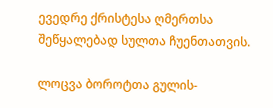ევედრე ქრისტესა ღმერთსა შეწყალებად სულთა ჩუენთათვის.

ლოცვა ბოროტთა გულის-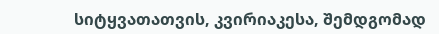სიტყვათათვის, კვირიაკესა, შემდგომად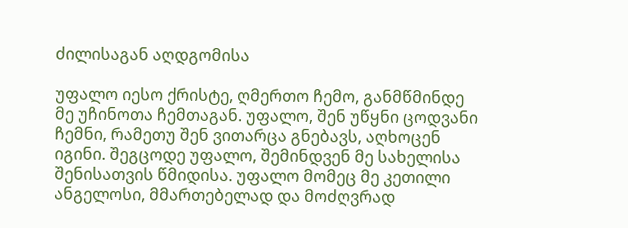ძილისაგან აღდგომისა

უფალო იესო ქრისტე, ღმერთო ჩემო, განმწმინდე მე უჩინოთა ჩემთაგან. უფალო, შენ უწყნი ცოდვანი ჩემნი, რამეთუ შენ ვითარცა გნებავს, აღხოცენ იგინი. შეგცოდე უფალო, შემინდვენ მე სახელისა შენისათვის წმიდისა. უფალო მომეც მე კეთილი ანგელოსი, მმართებელად და მოძღვრად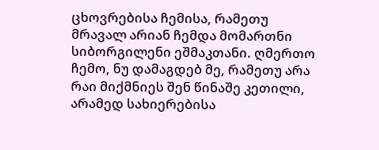ცხოვრებისა ჩემისა, რამეთუ მრავალ არიან ჩემდა მომართნი სიბორგილენი ეშმაკთანი. ღმერთო ჩემო, ნუ დამაგდებ მე, რამეთუ არა რაი მიქმნიეს შენ წინაშე კეთილი, არამედ სახიერებისა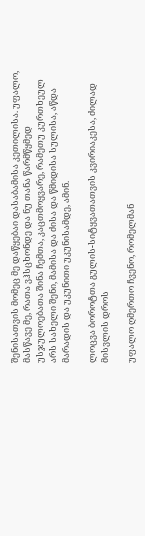შენისათვის მომეც მე დაწყებაი დასაბამისა კეთილისა. უფალო, მასწავე მე, რათა ვჰსცხონდე და ნუ თანა წარმწყმედ უსჯულოებათა შინა ჩემთა, კაცთმოყვარე, რამეთუ კურთხეულ არს სახელი შენი, მამისა და ძისა და წმიდისა სულისა, აწდა მარადის და უკუნითი უკუნისამდე, ამინ.

ლოცვა ბოროტთა გულის-სიტყვათათვის კვირიაკესა, ძილად მისვლის დროს

უფალო ღმერთო ჩვენო, რომელმან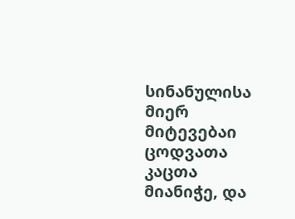სინანულისა მიერ მიტევებაი ცოდვათა კაცთა მიანიჭე, და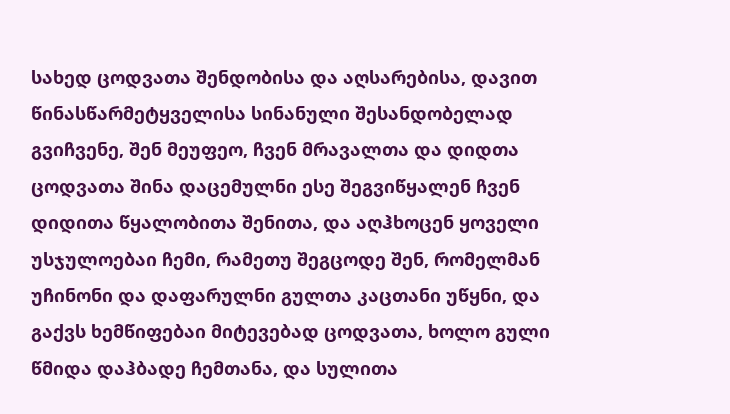სახედ ცოდვათა შენდობისა და აღსარებისა, დავით წინასწარმეტყველისა სინანული შესანდობელად გვიჩვენე, შენ მეუფეო, ჩვენ მრავალთა და დიდთა ცოდვათა შინა დაცემულნი ესე შეგვიწყალენ ჩვენ დიდითა წყალობითა შენითა, და აღჰხოცენ ყოველი უსჯულოებაი ჩემი, რამეთუ შეგცოდე შენ, რომელმან უჩინონი და დაფარულნი გულთა კაცთანი უწყნი, და გაქვს ხემწიფებაი მიტევებად ცოდვათა, ხოლო გული წმიდა დაჰბადე ჩემთანა, და სულითა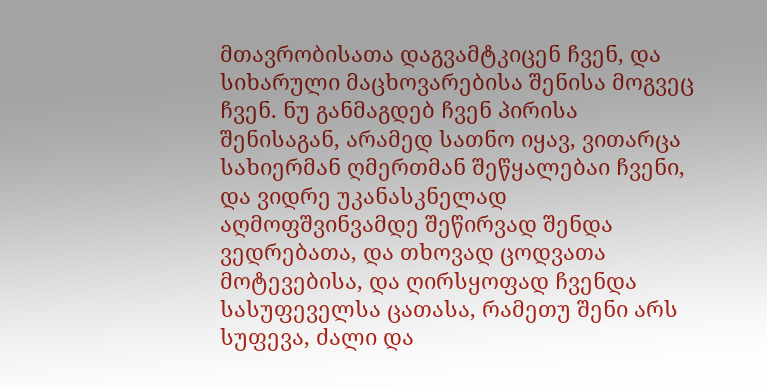მთავრობისათა დაგვამტკიცენ ჩვენ, და სიხარული მაცხოვარებისა შენისა მოგვეც ჩვენ. ნუ განმაგდებ ჩვენ პირისა შენისაგან, არამედ სათნო იყავ, ვითარცა სახიერმან ღმერთმან შეწყალებაი ჩვენი, და ვიდრე უკანასკნელად აღმოფშვინვამდე შეწირვად შენდა ვედრებათა, და თხოვად ცოდვათა მოტევებისა, და ღირსყოფად ჩვენდა სასუფეველსა ცათასა, რამეთუ შენი არს სუფევა, ძალი და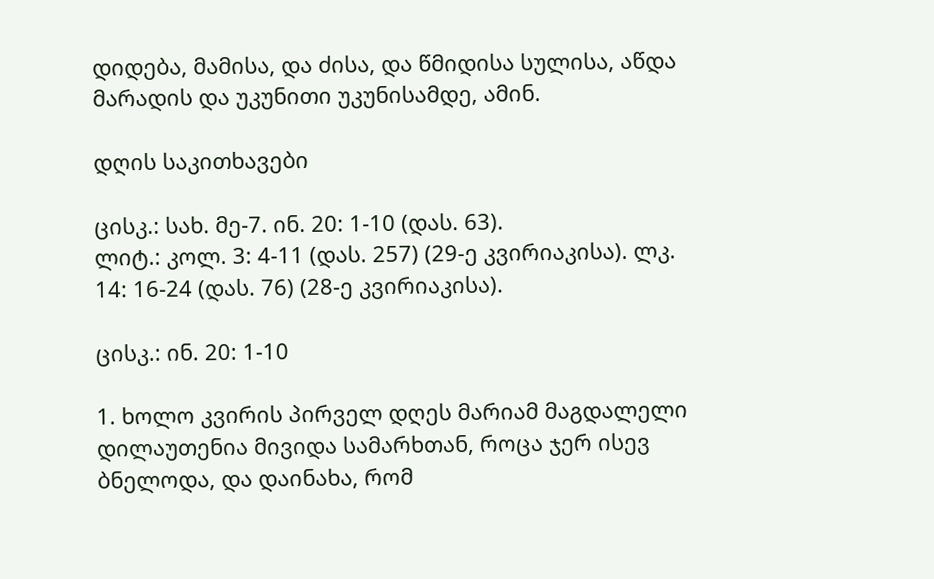დიდება, მამისა, და ძისა, და წმიდისა სულისა, აწდა მარადის და უკუნითი უკუნისამდე, ამინ.

დღის საკითხავები

ცისკ.: სახ. მე-7. ინ. 20: 1-10 (დას. 63).
ლიტ.: კოლ. 3: 4-11 (დას. 257) (29-ე კვირიაკისა). ლკ. 14: 16-24 (დას. 76) (28-ე კვირიაკისა).

ცისკ.: ინ. 20: 1-10

1. ხოლო კვირის პირველ დღეს მარიამ მაგდალელი დილაუთენია მივიდა სამარხთან, როცა ჯერ ისევ ბნელოდა, და დაინახა, რომ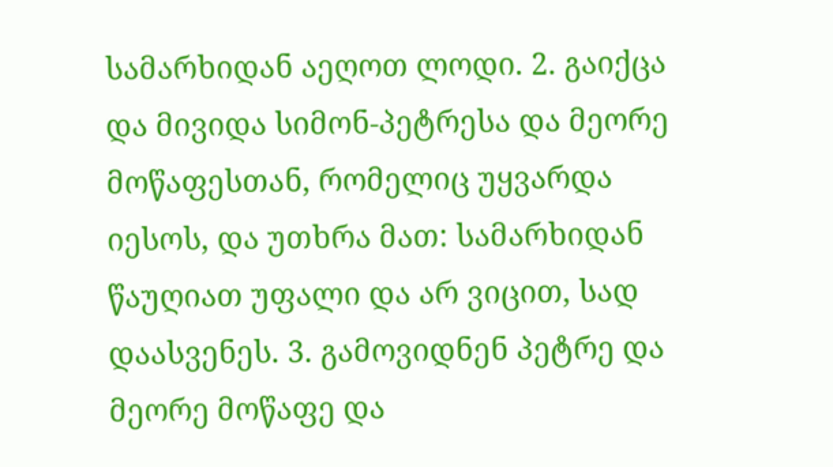სამარხიდან აეღოთ ლოდი. 2. გაიქცა და მივიდა სიმონ-პეტრესა და მეორე მოწაფესთან, რომელიც უყვარდა იესოს, და უთხრა მათ: სამარხიდან წაუღიათ უფალი და არ ვიცით, სად დაასვენეს. 3. გამოვიდნენ პეტრე და მეორე მოწაფე და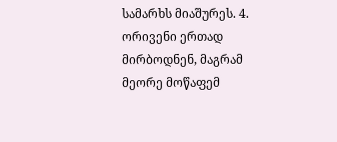სამარხს მიაშურეს. 4. ორივენი ერთად მირბოდნენ, მაგრამ მეორე მოწაფემ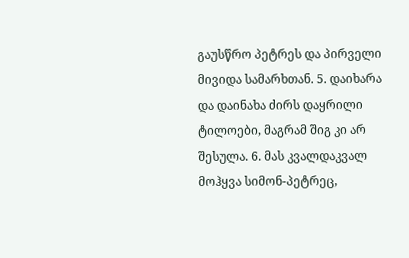გაუსწრო პეტრეს და პირველი მივიდა სამარხთან. 5. დაიხარა და დაინახა ძირს დაყრილი ტილოები, მაგრამ შიგ კი არ შესულა. 6. მას კვალდაკვალ მოჰყვა სიმონ-პეტრეც,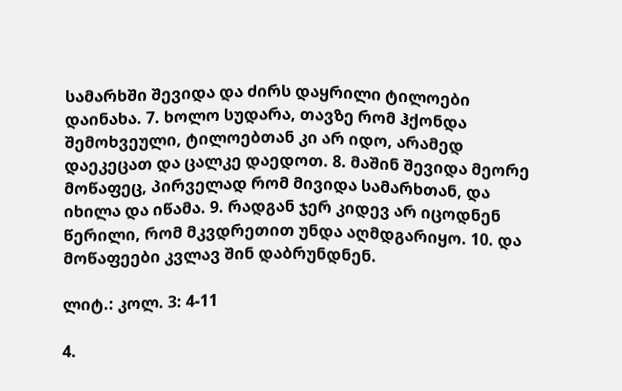სამარხში შევიდა და ძირს დაყრილი ტილოები დაინახა. 7. ხოლო სუდარა, თავზე რომ ჰქონდა შემოხვეული, ტილოებთან კი არ იდო, არამედ დაეკეცათ და ცალკე დაედოთ. 8. მაშინ შევიდა მეორე მოწაფეც, პირველად რომ მივიდა სამარხთან, და იხილა და იწამა. 9. რადგან ჯერ კიდევ არ იცოდნენ წერილი, რომ მკვდრეთით უნდა აღმდგარიყო. 10. და მოწაფეები კვლავ შინ დაბრუნდნენ.

ლიტ.: კოლ. 3: 4-11

4.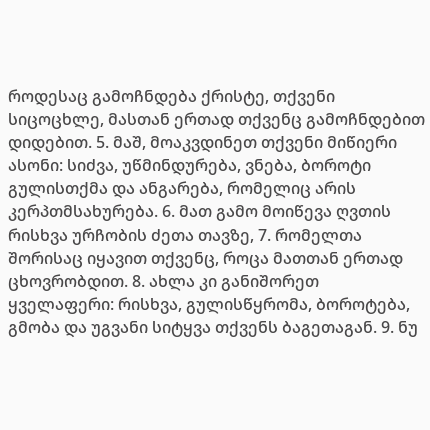როდესაც გამოჩნდება ქრისტე, თქვენი სიცოცხლე, მასთან ერთად თქვენც გამოჩნდებით დიდებით. 5. მაშ, მოაკვდინეთ თქვენი მიწიერი ასონი: სიძვა, უწმინდურება, ვნება, ბოროტი გულისთქმა და ანგარება, რომელიც არის კერპთმსახურება. 6. მათ გამო მოიწევა ღვთის რისხვა ურჩობის ძეთა თავზე, 7. რომელთა შორისაც იყავით თქვენც, როცა მათთან ერთად ცხოვრობდით. 8. ახლა კი განიშორეთ ყველაფერი: რისხვა, გულისწყრომა, ბოროტება, გმობა და უგვანი სიტყვა თქვენს ბაგეთაგან. 9. ნუ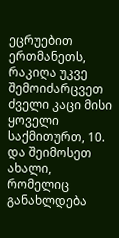ეცრუებით ერთმანეთს, რაკიღა უკვე შემოიძარცვეთ ძველი კაცი მისი ყოველი საქმითურთ, 10. და შეიმოსეთ ახალი, რომელიც განახლდება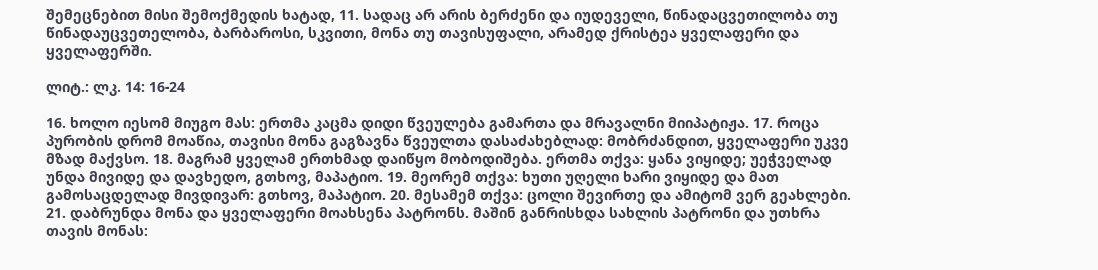შემეცნებით მისი შემოქმედის ხატად, 11. სადაც არ არის ბერძენი და იუდეველი, წინადაცვეთილობა თუ წინადაუცვეთელობა, ბარბაროსი, სკვითი, მონა თუ თავისუფალი, არამედ ქრისტეა ყველაფერი და ყველაფერში.

ლიტ.: ლკ. 14: 16-24

16. ხოლო იესომ მიუგო მას: ერთმა კაცმა დიდი წვეულება გამართა და მრავალნი მიიპატიჟა. 17. როცა პურობის დრომ მოაწია, თავისი მონა გაგზავნა წვეულთა დასაძახებლად: მობრძანდით, ყველაფერი უკვე მზად მაქვსო. 18. მაგრამ ყველამ ერთხმად დაიწყო მობოდიშება. ერთმა თქვა: ყანა ვიყიდე; უეჭველად უნდა მივიდე და დავხედო, გთხოვ, მაპატიო. 19. მეორემ თქვა: ხუთი უღელი ხარი ვიყიდე და მათ გამოსაცდელად მივდივარ: გთხოვ, მაპატიო. 20. მესამემ თქვა: ცოლი შევირთე და ამიტომ ვერ გეახლები. 21. დაბრუნდა მონა და ყველაფერი მოახსენა პატრონს. მაშინ განრისხდა სახლის პატრონი და უთხრა თავის მონას: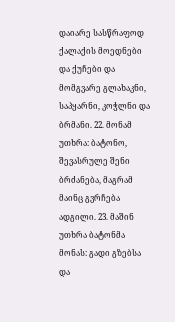დაიარე სასწრაფოდ ქალაქის მოედნები და ქუჩები და მომგვარე გლახაკნი, საპყარნი, კოჭლნი და ბრმანი. 22. მონამ უთხრა: ბატონო, შევასრულე შენი ბრძანება, მაგრამ მაინც გვრჩება ადგილი. 23. მაშინ უთხრა ბატონმა მონას: გადი გზებსა და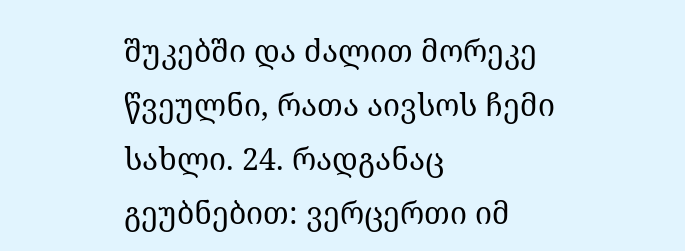შუკებში და ძალით მორეკე წვეულნი, რათა აივსოს ჩემი სახლი. 24. რადგანაც გეუბნებით: ვერცერთი იმ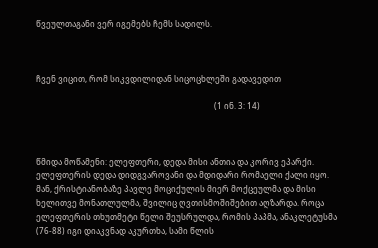წვეულთაგანი ვერ იგემებს ჩემს სადილს.



ჩვენ ვიცით, რომ სიკვდილიდან სიცოცხლეში გადავედით

                                                                                         (1 ინ. 3: 14)



წმიდა მოწამენი: ელეფთერი, დედა მისი ანთია და კორივ ეპარქი. ელეფთერის დედა დიდგვაროვანი და მდიდარი რომაელი ქალი იყო. მან, ქრისტიანობაზე პავლე მოციქულის მიერ მოქცეულმა და მისი ხელითვე მონათლულმა, შვილიც ღვთისმოშიშებით აღზარდა. როცა ელეფთერის თხუთმეტი წელი შეუსრულდა, რომის პაპმა, ანაკლეტუსმა (76-88) იგი დიაკვნად აკურთხა, სამი წლის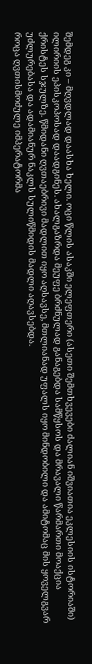შემდეგ კი – მღვდლად დაასხა ხელი. ოცი წლის ასაკში ელეფთერი (ასეთი შემთხვევები ძალიან იშვიათია ეკლესიის ისტორიაში) ილირიის ეპისკოპოსად დაადგინეს. ახალგაზრდა მეუფე ბრძნულად განაგებდა სამწყსოს და მრავალი წარმართი მოაქცია ქრისტეს სჯულზე. წმიდანი ღვთაებრივი მადლით იყო აღსავსე, მთლიანად უფალს იყო მინდობილი და ამიტომაც მის ყოველგვარ უძლურებასა და ადამიანურ ნაკლს სულიწმიდის მადლი აღავსებდა.
როცა ღვთისმოძულე იმპერატორმა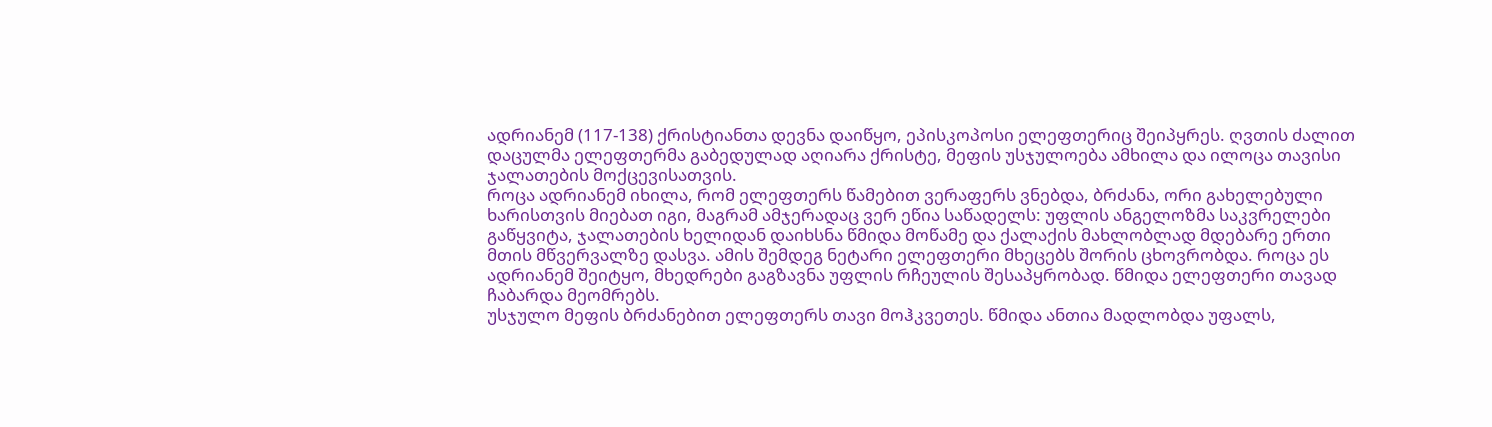ადრიანემ (117-138) ქრისტიანთა დევნა დაიწყო, ეპისკოპოსი ელეფთერიც შეიპყრეს. ღვთის ძალით დაცულმა ელეფთერმა გაბედულად აღიარა ქრისტე, მეფის უსჯულოება ამხილა და ილოცა თავისი ჯალათების მოქცევისათვის.
როცა ადრიანემ იხილა, რომ ელეფთერს წამებით ვერაფერს ვნებდა, ბრძანა, ორი გახელებული ხარისთვის მიებათ იგი, მაგრამ ამჯერადაც ვერ ეწია საწადელს: უფლის ანგელოზმა საკვრელები გაწყვიტა, ჯალათების ხელიდან დაიხსნა წმიდა მოწამე და ქალაქის მახლობლად მდებარე ერთი მთის მწვერვალზე დასვა. ამის შემდეგ ნეტარი ელეფთერი მხეცებს შორის ცხოვრობდა. როცა ეს ადრიანემ შეიტყო, მხედრები გაგზავნა უფლის რჩეულის შესაპყრობად. წმიდა ელეფთერი თავად ჩაბარდა მეომრებს.
უსჯულო მეფის ბრძანებით ელეფთერს თავი მოჰკვეთეს. წმიდა ანთია მადლობდა უფალს,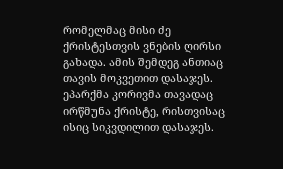რომელმაც მისი ძე ქრისტესთვის ვნების ღირსი გახადა. ამის შემდეგ ანთიაც თავის მოკვეთით დასაჯეს. ეპარქმა კორივმა თავადაც ირწმუნა ქრისტე, რისთვისაც ისიც სიკვდილით დასაჯეს.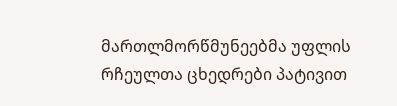მართლმორწმუნეებმა უფლის რჩეულთა ცხედრები პატივით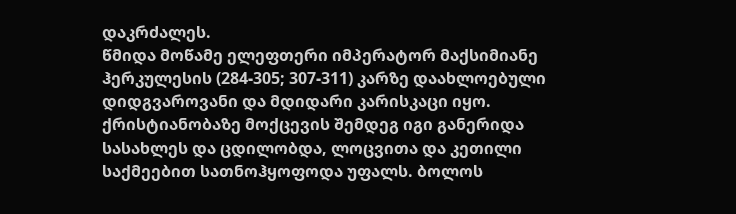დაკრძალეს.
წმიდა მოწამე ელეფთერი იმპერატორ მაქსიმიანე ჰერკულესის (284-305; 307-311) კარზე დაახლოებული დიდგვაროვანი და მდიდარი კარისკაცი იყო. ქრისტიანობაზე მოქცევის შემდეგ იგი განერიდა სასახლეს და ცდილობდა, ლოცვითა და კეთილი საქმეებით სათნოჰყოფოდა უფალს. ბოლოს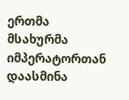ერთმა მსახურმა იმპერატორთან დაასმინა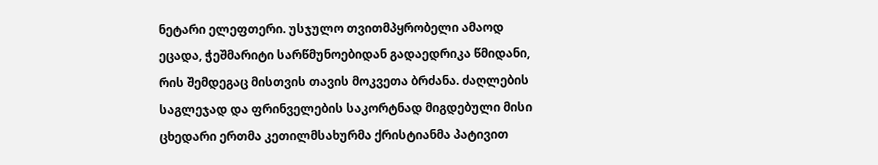ნეტარი ელეფთერი. უსჯულო თვითმპყრობელი ამაოდ ეცადა, ჭეშმარიტი სარწმუნოებიდან გადაედრიკა წმიდანი, რის შემდეგაც მისთვის თავის მოკვეთა ბრძანა. ძაღლების საგლეჯად და ფრინველების საკორტნად მიგდებული მისი ცხედარი ერთმა კეთილმსახურმა ქრისტიანმა პატივით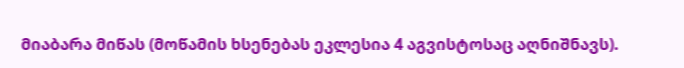მიაბარა მიწას (მოწამის ხსენებას ეკლესია 4 აგვისტოსაც აღნიშნავს).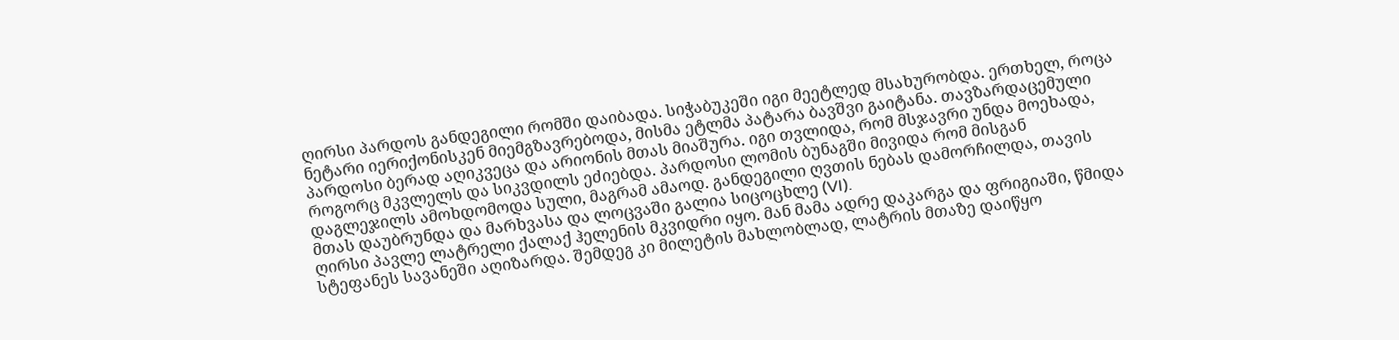ღირსი პარდოს განდეგილი რომში დაიბადა. სიჭაბუკეში იგი მეეტლედ მსახურობდა. ერთხელ, როცა ნეტარი იერიქონისკენ მიემგზავრებოდა, მისმა ეტლმა პატარა ბავშვი გაიტანა. თავზარდაცემული პარდოსი ბერად აღიკვეცა და არიონის მთას მიაშურა. იგი თვლიდა, რომ მსჯავრი უნდა მოეხადა, როგორც მკვლელს და სიკვდილს ეძიებდა. პარდოსი ლომის ბუნაგში მივიდა რომ მისგან დაგლეჯილს ამოხდომოდა სული, მაგრამ ამაოდ. განდეგილი ღვთის ნებას დამორჩილდა, თავის მთას დაუბრუნდა და მარხვასა და ლოცვაში გალია სიცოცხლე (VI).
ღირსი პავლე ლატრელი ქალაქ ჰელენის მკვიდრი იყო. მან მამა ადრე დაკარგა და ფრიგიაში, წმიდა სტეფანეს სავანეში აღიზარდა. შემდეგ კი მილეტის მახლობლად, ლატრის მთაზე დაიწყო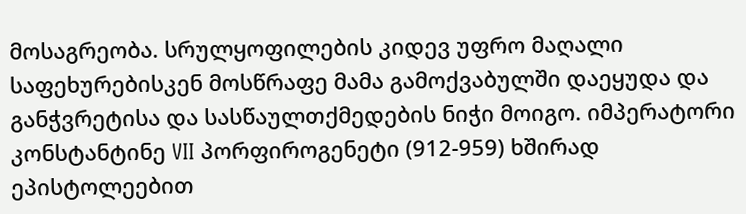მოსაგრეობა. სრულყოფილების კიდევ უფრო მაღალი საფეხურებისკენ მოსწრაფე მამა გამოქვაბულში დაეყუდა და განჭვრეტისა და სასწაულთქმედების ნიჭი მოიგო. იმპერატორი კონსტანტინე VII პორფიროგენეტი (912-959) ხშირად ეპისტოლეებით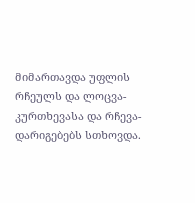მიმართავდა უფლის რჩეულს და ლოცვა-კურთხევასა და რჩევა-დარიგებებს სთხოვდა.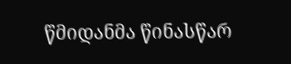წმიდანმა წინასწარ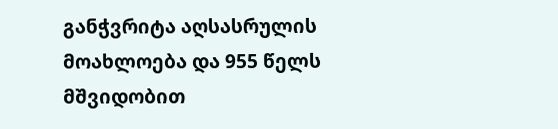განჭვრიტა აღსასრულის მოახლოება და 955 წელს მშვიდობით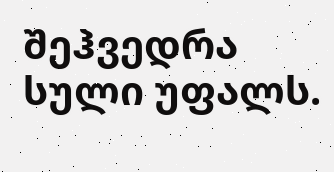შეჰვედრა სული უფალს.